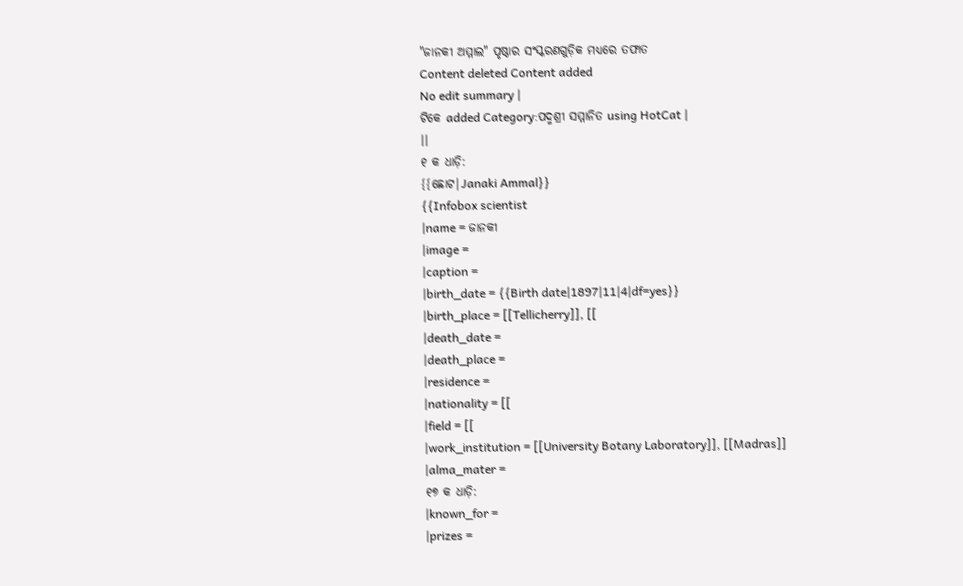"ଜାନକୀ ଅମ୍ମାଲ" ପୃଷ୍ଠାର ସଂସ୍କରଣଗୁଡ଼ିକ ମଧ୍ୟରେ ତଫାତ
Content deleted Content added
No edit summary |
ଟିକେ added Category:ପଦ୍ମଶ୍ରୀ ସମ୍ମାନିତ using HotCat |
||
୧ କ ଧାଡ଼ି:
{{ଛୋଟ|Janaki Ammal}}
{{Infobox scientist
|name = ଜାନକୀ
|image =
|caption =
|birth_date = {{Birth date|1897|11|4|df=yes}}
|birth_place = [[Tellicherry]], [[
|death_date =
|death_place =
|residence =
|nationality = [[
|field = [[
|work_institution = [[University Botany Laboratory]], [[Madras]]
|alma_mater =
୧୭ କ ଧାଡ଼ି:
|known_for =
|prizes =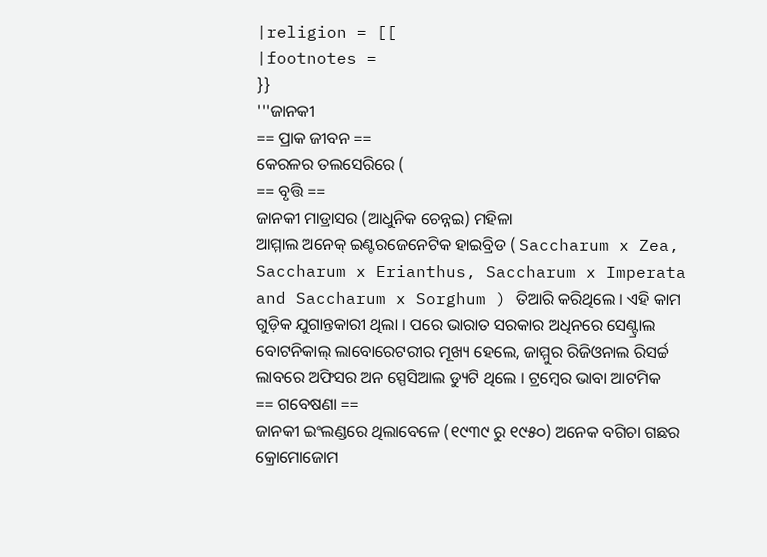|religion = [[
|footnotes =
}}
'''ଜାନକୀ
== ପ୍ରାକ ଜୀବନ ==
କେରଳର ତଲସେରିରେ (
== ବୃତ୍ତି ==
ଜାନକୀ ମାଡ୍ରାସର (ଆଧୁନିକ ଚେନ୍ନଇ) ମହିଳା
ଆମ୍ମାଲ ଅନେକ୍ ଇଣ୍ଟରଜେନେଟିକ ହାଇବ୍ରିଡ ( Saccharum x Zea, Saccharum x Erianthus, Saccharum x Imperata and Saccharum x Sorghum ) ତିଆରି କରିଥିଲେ । ଏହି କାମ ଗୁଡ଼ିକ ଯୁଗାନ୍ତକାରୀ ଥିଲା । ପରେ ଭାରାତ ସରକାର ଅଧିନରେ ସେଣ୍ଟ୍ରାଲ ବୋଟନିକାଲ୍ ଲାବୋରେଟରୀର ମୂଖ୍ୟ ହେଲେ, ଜାମ୍ମୁର ରିଜିଓନାଲ ରିସର୍ଚ୍ଚ ଲାବରେ ଅଫିସର ଅନ ସ୍ପେସିଆଲ ଡ୍ୟୁଟି ଥିଲେ । ଟ୍ରମ୍ବେର ଭାବା ଆଟମିକ
== ଗବେଷଣା ==
ଜାନକୀ ଇଂଲଣ୍ଡରେ ଥିଲାବେଳେ (୧୯୩୯ ରୁ ୧୯୫୦) ଅନେକ ବଗିଚା ଗଛର କ୍ରୋମୋଜୋମ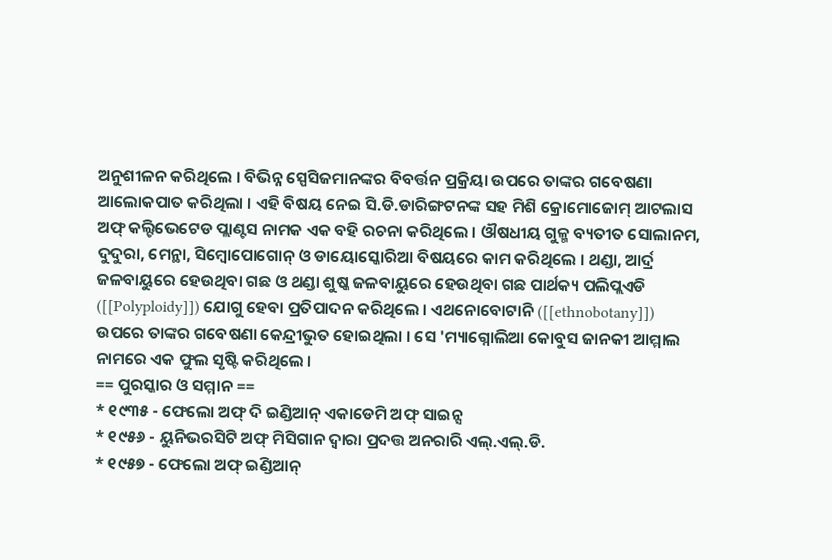ଅନୁଶୀଳନ କରିଥିଲେ । ବିଭିନ୍ନ ସ୍ପେସିଜମାନଙ୍କର ବିବର୍ତ୍ତନ ପ୍ରକ୍ରିୟା ଉପରେ ତାଙ୍କର ଗବେଷଣା ଆଲୋକପାତ କରିଥିଲା । ଏହି ବିଷୟ ନେଇ ସି.ଡି.ଡାରିଙ୍ଗଟନଙ୍କ ସହ ମିଶି କ୍ରୋମୋଜୋମ୍ ଆଟଲାସ ଅଫ୍ କଲ୍ଟିଭେଟେଡ ପ୍ଲାଣ୍ଟସ ନାମକ ଏକ ବହି ରଚନା କରିଥିଲେ । ଔଷଧୀୟ ଗୁଳ୍ମ ବ୍ୟତୀତ ସୋଲାନମ, ଦୁଦୁରା, ମେନ୍ଥା, ସିମ୍ବୋପୋଗୋନ୍ ଓ ଡାୟୋସ୍କୋରିଆ ବିଷୟରେ କାମ କରିଥିଲେ । ଥଣ୍ଡା, ଆର୍ଦ୍ର ଜଳବାୟୁରେ ହେଉଥିବା ଗଛ ଓ ଥଣ୍ଡା ଶୁଷ୍କ ଜଳବାୟୁରେ ହେଉଥିବା ଗଛ ପାର୍ଥକ୍ୟ ପଲିପ୍ଲଏଡି ([[Polyploidy]]) ଯୋଗୁ ହେବା ପ୍ରତିପାଦନ କରିଥିଲେ । ଏଥନୋବୋଟାନି ([[ethnobotany]]) ଉପରେ ତାଙ୍କର ଗବେଷଣା କେନ୍ଦ୍ରୀଭୁତ ହୋଇଥିଲା । ସେ 'ମ୍ୟାଗ୍ନୋଲିଆ କୋବୁସ ଜାନକୀ ଆମ୍ମାଲ ନାମରେ ଏକ ଫୁଲ ସୃଷ୍ଟି କରିଥିଲେ ।
== ପୁରସ୍କାର ଓ ସମ୍ମାନ ==
* ୧୯୩୫ - ଫେଲୋ ଅଫ୍ ଦି ଇଣ୍ଡିଆନ୍ ଏକାଡେମି ଅଫ୍ ସାଇନ୍ସ
* ୧୯୫୬ - ୟୁନିଭରସିଟି ଅଫ୍ ମିସିଗାନ ଦ୍ଵାରା ପ୍ରଦତ୍ତ ଅନରାରି ଏଲ୍.ଏଲ୍.ଡି.
* ୧୯୫୭ - ଫେଲୋ ଅଫ୍ ଇଣ୍ଡିଆନ୍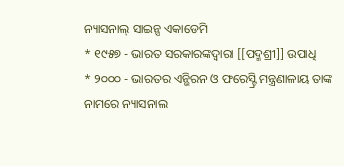ନ୍ୟାସନାଲ୍ ସାଇନ୍ସ ଏକାଡେମି
* ୧୯୫୭ - ଭାରତ ସରକାରଙ୍କଦ୍ଵାରା [[ପଦ୍ମଶ୍ରୀ]] ଉପାଧି
* ୨୦୦୦ - ଭାରତର ଏନ୍ଭିରନ ଓ ଫରେସ୍ଟ୍ରି ମନ୍ତ୍ରଣାଳାୟ ତାଙ୍କ ନାମରେ ନ୍ୟାସନାଲ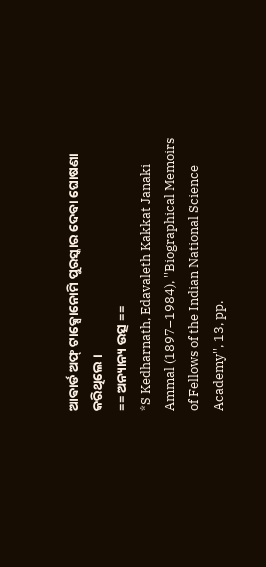ଆଵାର୍ଡ ଅଫ୍ ଟାକ୍ସୋନୋମି ପୁରସ୍କାର ଦେବା ଘୋଷଣା କରିଥିଲେ ।
== ଅନ୍ୟାନ୍ୟ ଉତ୍ସ ==
*S Kedharnath, Edavaleth Kakkat Janaki Ammal (1897–1984), ''Biographical Memoirs of Fellows of the Indian National Science Academy'', 13, pp.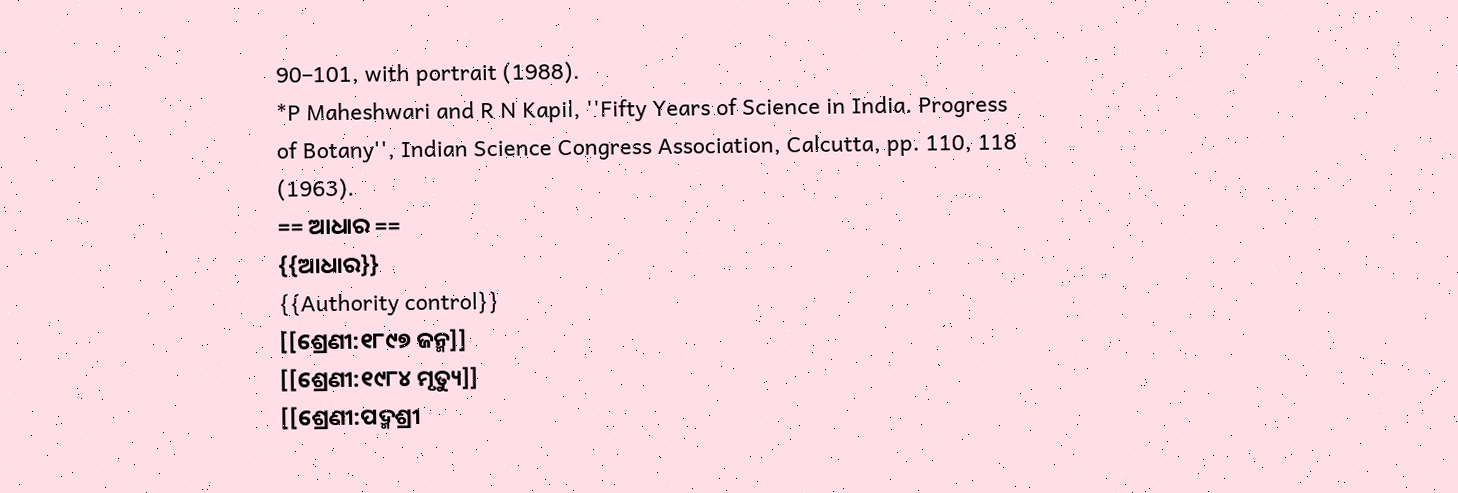90–101, with portrait (1988).
*P Maheshwari and R N Kapil, ''Fifty Years of Science in India. Progress of Botany'', Indian Science Congress Association, Calcutta, pp. 110, 118 (1963).
== ଆଧାର ==
{{ଆଧାର}}
{{Authority control}}
[[ଶ୍ରେଣୀ:୧୮୯୭ ଜନ୍ମ]]
[[ଶ୍ରେଣୀ:୧୯୮୪ ମୃତ୍ୟୁ]]
[[ଶ୍ରେଣୀ:ପଦ୍ମଶ୍ରୀ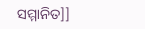ସମ୍ମାନିତ]]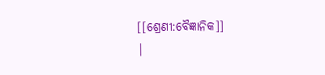[[ଶ୍ରେଣୀ:ବୈଜ୍ଞାନିକ]]
|